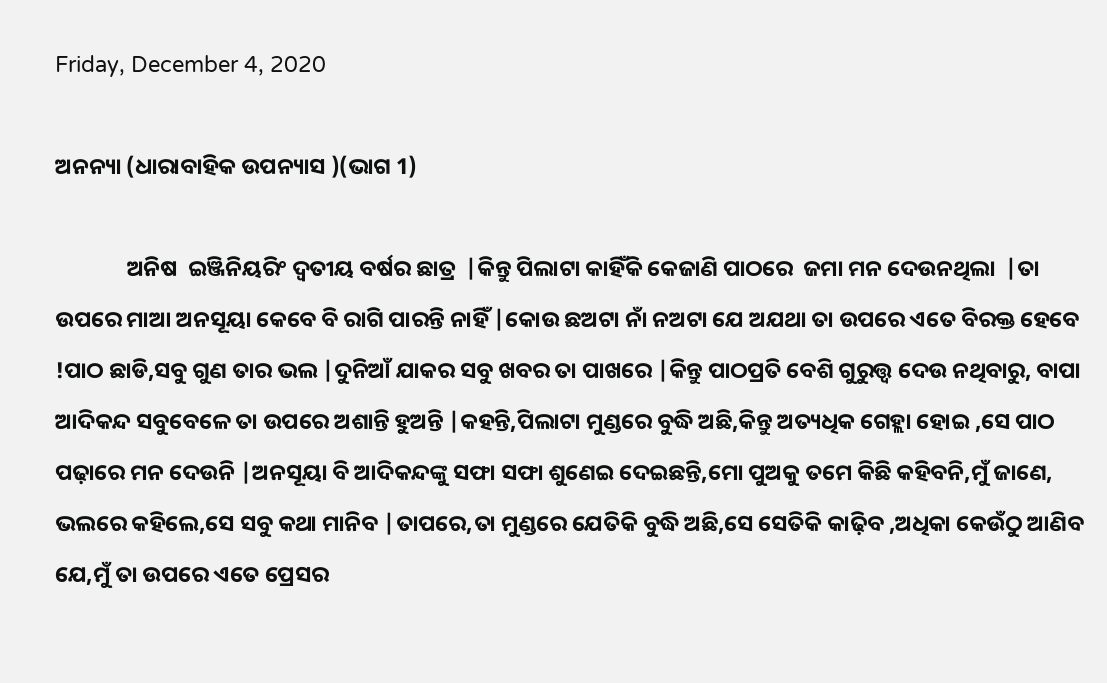Friday, December 4, 2020

ଅନନ୍ୟା (ଧାରାବାହିକ ଉପନ୍ୟାସ )(ଭାଗ 1)

              ଅନିଷ  ଇଞ୍ଜିନିୟରିଂ ଦ୍ୱତୀୟ ବର୍ଷର ଛାତ୍ର  |କିନ୍ତୁ ପିଲାଟା କାହିଁକି କେଜାଣି ପାଠରେ  ଜମା ମନ ଦେଉନଥିଲା  |ତା ଉପରେ ମାଆ ଅନସୂୟା କେବେ ବି ରାଗି ପାରନ୍ତି ନାହିଁ |କୋଉ ଛଅଟା ନାଁ ନଅଟା ଯେ ଅଯଥା ତା ଉପରେ ଏତେ ବିରକ୍ତ ହେବେ !ପାଠ ଛାଡି,ସବୁ ଗୁଣ ତାର ଭଲ |ଦୁନିଆଁ ଯାକର ସବୁ ଖବର ତା ପାଖରେ |କିନ୍ତୁ ପାଠପ୍ରତି ବେଶି ଗୁରୁତ୍ତ୍ଵ ଦେଉ ନଥିବାରୁ, ବାପା ଆଦିକନ୍ଦ ସବୁବେଳେ ତା ଉପରେ ଅଶାନ୍ତି ହୁଅନ୍ତି |କହନ୍ତି,ପିଲାଟା ମୁଣ୍ଡରେ ବୁଦ୍ଧି ଅଛି,କିନ୍ତୁ ଅତ୍ୟଧିକ ଗେହ୍ଲା ହୋଇ ,ସେ ପାଠ ପଢ଼ାରେ ମନ ଦେଉନି |ଅନସୂୟା ବି ଆଦିକନ୍ଦଙ୍କୁ ସଫା ସଫା ଶୁଣେଇ ଦେଇଛନ୍ତି,ମୋ ପୁଅକୁ ତମେ କିଛି କହିବନି,ମୁଁ ଜାଣେ, ଭଲରେ କହିଲେ,ସେ ସବୁ କଥା ମାନିବ |ତାପରେ,ତା ମୁଣ୍ଡରେ ଯେତିକି ବୁଦ୍ଧି ଅଛି,ସେ ସେତିକି କାଢ଼ିବ ,ଅଧିକା କେଉଁଠୁ ଆଣିବ ଯେ,ମୁଁ ତା ଉପରେ ଏତେ ପ୍ରେସର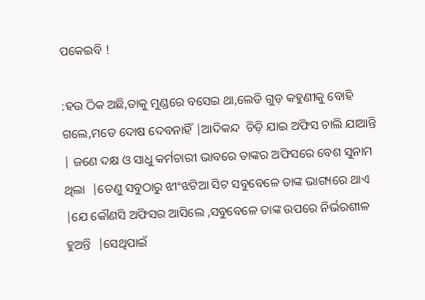ପକେଇବି !

:ହଉ ଠିକ ଅଛି,ତାକୁ ମୁଣ୍ଡରେ ବସେଇ ଥା,ଲେଡି ଗୁଡ଼ କହୁଣୀକୁ ବୋହି ଗଲେ,ମତେ ଦୋଷ ଦେବନାହିଁ |ଆଦିକନ୍ଦ  ଚିଡ଼ି ଯାଇ ଅଫିସ ଚାଲି ଯାଆନ୍ତି | ଜଣେ ଦକ୍ଷ ଓ ସାଧୁ କର୍ମଚାରୀ ଭାବରେ ତାଙ୍କର ଅଫିସରେ ବେଶ ସୁନାମ ଥିଲା  |ତେଣୁ ସବୁଠାରୁ ଝୀଂଝଟିଆ ସିଟ ସବୁବେଳେ ତାଙ୍କ ଭାଗ୍ୟରେ ଥାଏ |ଯେ କୌଣସି ଅଫିସର ଆସିଲେ ,ସବୁବେଳେ ତାଙ୍କ ଉପରେ ନିର୍ଭରଶୀଳ ହୁଅନ୍ତି  |ସେଥିପାଇଁ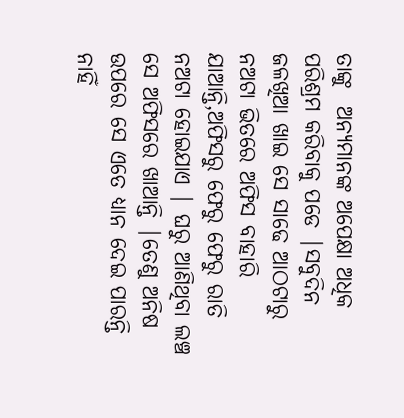ତାଙ୍କୁ  ଅନ୍ୟମାନଙ୍କ ଅପେକ୍ଷା ଅଧିକ ପରିଶ୍ରମ କରିବାକୁ ପଡେ |ସବୁଦିନ ଜଳଖିଆ ଖାଇ ସେ ସାଢେ ଆଠଟାରୁ ନଅଟା ଭିତରେ ଅଫିସ ବାହାରି ଯାଆନ୍ତି,ଅଫିସରୁ ଫେରୁ ଫେରୁ ରାତି ନଅଟା ହୋଇଯାଏ | ଘରୁ ଆଣିଥିବା ଲଞ୍ଚ ସେ ଅଫିସରେ ଖାଆନ୍ତି |ତେଣୁ ଅନିଷ ଉପରେ ସେ ଏତେ ଧ୍ୟାନ ଦେଇ ପାରନ୍ତି ନାହିଁ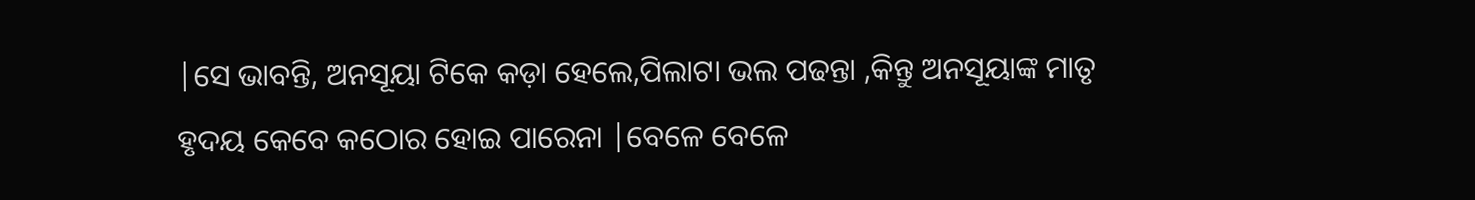|ସେ ଭାବନ୍ତି, ଅନସୂୟା ଟିକେ କଡ଼ା ହେଲେ,ପିଲାଟା ଭଲ ପଢନ୍ତା ,କିନ୍ତୁ ଅନସୂୟାଙ୍କ ମାତୃ ହୃଦୟ କେବେ କଠୋର ହୋଇ ପାରେନା |ବେଳେ ବେଳେ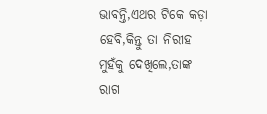ଭାବନ୍ତି,ଏଥର ଟିକେ କଡ଼ା ହେବି,କିନ୍ତୁ ତା ନିରୀହ ମୁହଁକୁ ଦେଖିଲେ,ତାଙ୍କ ରାଗ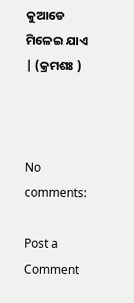କୁଆଡେ ମିଳେଇ ଯାଏ | (କ୍ରମଶଃ )



No comments:

Post a Comment